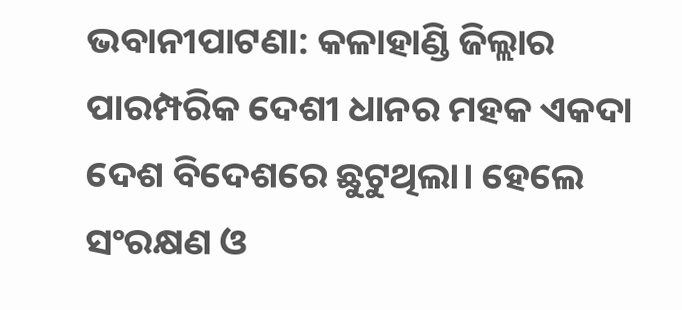ଭବାନୀପାଟଣା: କଳାହାଣ୍ଡି ଜିଲ୍ଲାର ପାରମ୍ପରିକ ଦେଶୀ ଧାନର ମହକ ଏକଦା ଦେଶ ବିଦେଶରେ ଛୁଟୁଥିଲା। ହେଲେ ସଂରକ୍ଷଣ ଓ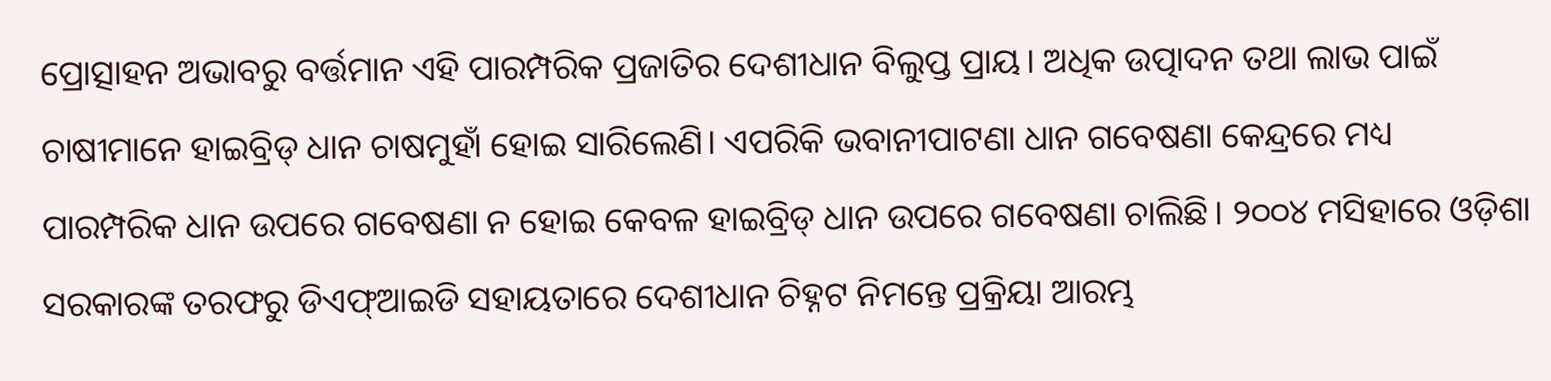ପ୍ରୋତ୍ସାହନ ଅଭାବରୁ ବର୍ତ୍ତମାନ ଏହି ପାରମ୍ପରିକ ପ୍ରଜାତିର ଦେଶୀଧାନ ବିଲୁପ୍ତ ପ୍ରାୟ। ଅଧିକ ଉତ୍ପାଦନ ତଥା ଲାଭ ପାଇଁ ଚାଷୀମାନେ ହାଇବ୍ରିଡ୍‌ ଧାନ ଚାଷମୁହାଁ ହୋଇ ସାରିଲେଣି। ଏପରିକି ଭବାନୀପାଟଣା ଧାନ ଗବେଷଣା କେନ୍ଦ୍ରରେ ମଧ୍ୟ ପାରମ୍ପରିକ ଧାନ ଉପରେ ଗବେଷଣା ନ ହୋଇ କେବଳ ହାଇବ୍ରିଡ୍‌ ଧାନ ଉପରେ ଗବେଷଣା ଚାଲିଛି। ୨୦୦୪ ମସିହାରେ ଓଡ଼ିଶା ସରକାରଙ୍କ ତରଫରୁ ଡିଏଫ୍‌ଆଇଡି ସହାୟତାରେ ଦେଶୀଧାନ ଚିହ୍ନଟ ନିମନ୍ତେ ପ୍ରକ୍ରିୟା ଆରମ୍ଭ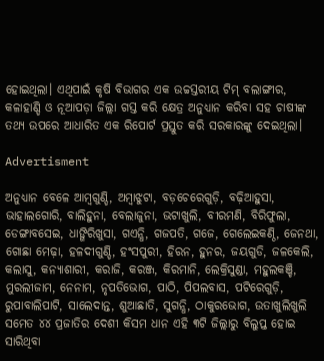ହୋଇଥିଲା। ଏଥିପାଇଁ କୃଷି ବିଭାଗର ଏକ ଉଚ୍ଚସ୍ତରୀୟ ଟିମ୍‌ ବଲାଙ୍ଗୀର, କଳାହାଣ୍ଡି ଓ ନୂଆପଡ଼ା ଜିଲ୍ଲା ଗସ୍ତ କରି କ୍ଷେତ୍ର ଅନୁଧ୍ୟାନ କରିବା ସହ ଚାଷୀଙ୍କ ତଥ୍ୟ ଉପରେ ଆଧାରିତ ଏକ ରିପୋର୍ଟ ପ୍ରସ୍ତୁତ କରି ସରକାରଙ୍କୁ ଦେଇଥି‌ଲା।

Advertisment

ଅନୁଧ୍ୟାନ ବେଳେ ଆମ୍ବଗୁଣ୍ଡି, ଅମ୍ବାଝୁଟା, ବଡ଼ଚେରେଗୁଡ଼ି, ବଢ଼ିଆହୁସା, ଭାହାଲଗୋରି, ବାଲିହୁନା, ବେଲାଜୁନା, ଭଟାଖୁଲି, ବୀରମଣି, ବିରିଫୁଲା, ଡେଙ୍ଗାବସେଇ, ଧାଙ୍ଗିରିଖୁସା, ଗଏନ୍ଧି, ଗଜପତି, ଗଜେ, ଗେଲେଇକଣ୍ଠି, ଜେନଥା, ଗୋଛା ମେଢ଼ା, ହଳଦୀଗୁଣ୍ଡି, ହଂସପୁରୀ, ହିରନ, ହୁନର, ଜୟଗୁଡି, ଜଳକେଲି, କଲାସୁ, କନ୍ୟାଶାରୀ, କରାଜି, କରଞ୍ଜ, କିରମାନି, ଲେକ୍ରିସୁଣ୍ଡା, ମହୁଲକଞ୍ଚି, ମୁରଲୀଜାମ, ନେନାମ, ନୃପତିଭୋଗ, ପାଠି, ପିପଲବାସ, ପଟିରେଗୁଡ଼ି, ରୁପାବାଲିପାଟି, ସାଲେଦାନ୍ତ, ଶୁଆଛାତି, ସୁଗନ୍ଧି, ଠାକୁରଭୋଗ, ଉତାଖୁଲିଖୁଲି ସମେତ ୪୪ ପ୍ରଜାତିର ଦେଶୀ କିସମ ଧାନ ଏହି ୩ଟି ଜିଲ୍ଲାରୁ ବିଲୁପ୍ତ ହୋଇ ସାରିଥିବା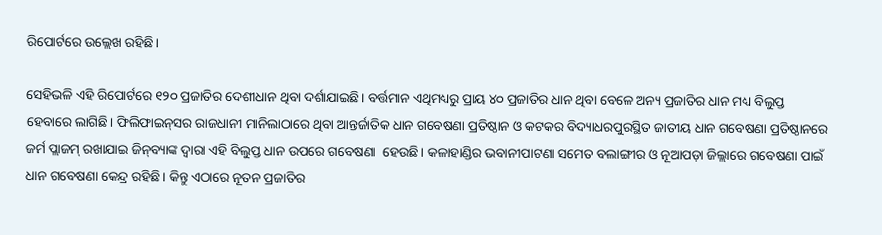ରିପୋର୍ଟରେ ଉଲ୍ଲେଖ ରହିଛି।

ସେହିଭଳି ଏହି ରିପୋର୍ଟରେ ୧୨୦ ପ୍ରଜାତିର ଦେଶୀଧାନ ଥିବା ଦର୍ଶାଯାଇଛି। ବର୍ତ୍ତମାନ ଏଥିମଧ୍ୟରୁ ପ୍ରାୟ ୪୦ ପ୍ରଜାତିର ଧାନ ଥିବା ବେଳେ ଅନ୍ୟ ପ୍ରଜାତିର ଧାନ ମଧ୍ୟ ବିଲୁପ୍ତ ହେବାରେ ଲାଗିଛି। ଫିଲିଫାଇନ୍‌ସର ରାଜଧାନୀ ମାନିଲାଠାରେ ଥିବା ଆନ୍ତର୍ଜାତିକ ଧାନ ଗବେଷଣା ପ୍ରତିଷ୍ଠାନ ଓ କଟକର ବିଦ୍ୟାଧରପୁରସ୍ଥିତ ଜାତୀୟ ଧାନ ଗବେଷଣା ପ୍ରତିଷ୍ଠାନରେ ଜର୍ମ ପ୍ଲାଜମ୍‌ ରଖାଯାଇ ଜିନ୍‌ବ୍ୟାଙ୍କ ଦ୍ୱାରା ଏହି ବିଲୁପ୍ତ ଧାନ ଉପରେ ଗବେଷଣା  ହେଉଛି। କଳାହାଣ୍ଡିର ଭବାନୀପାଟଣା ସମେତ ବଲାଙ୍ଗୀର ଓ ନୂଆପଡ଼ା ଜିଲ୍ଲାରେ ଗବେଷଣା ପାଇଁ ଧାନ ଗବେଷଣା କେନ୍ଦ୍ର ରହିଛି। କିନ୍ତୁ ଏଠାରେ ନୂତନ ପ୍ରଜାତିର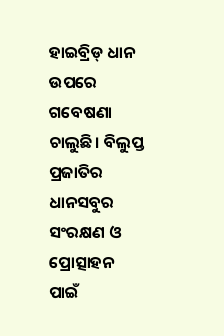ହାଇବ୍ରିଡ୍‌ ଧାନ ଉପରେ ଗବେଷଣା ଚାଲୁଛି। ବିଲୁପ୍ତ ପ୍ରଜାତିର ଧାନସବୁର ସଂରକ୍ଷଣ ଓ ପ୍ରୋତ୍ସାହନ ପାଇଁ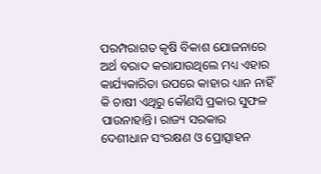ପରମ୍ପରାଗତ କୃଷି ବିକାଶ ଯୋଜନାରେ ଅର୍ଥ ବରାଦ କରାଯାଉଥିଲେ ମଧ୍ୟ ଏହାର କାର୍ଯ୍ୟକାରିତା ଉପରେ କାହାର ଧ୍ୟାନ ନାହିଁ କି ଚାଷୀ ଏଥିରୁ କୌଣସି ପ୍ରକାର ସୁଫଳ ପାଉନାହାନ୍ତି। ରାଜ୍ୟ ସରକାର ଦେଶୀଧାନ ସଂରକ୍ଷଣ ଓ ପ୍ରୋତ୍ସାହନ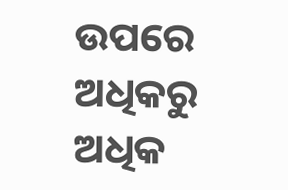ଉପରେ ଅଧିକରୁ ଅଧିକ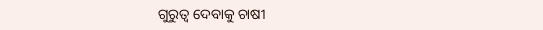ଗୁରୁତ୍ବ ଦେବାକୁ ଚାଷୀ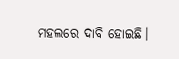ମହଲରେ ଦାବି ହୋଇଛି।